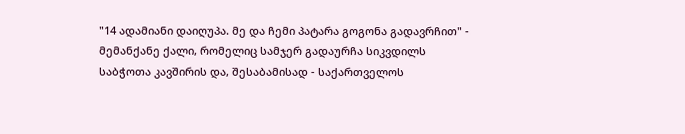"14 ადამიანი დაიღუპა. მე და ჩემი პატარა გოგონა გადავრჩით" - მემანქანე ქალი, რომელიც სამჯერ გადაურჩა სიკვდილს
საბჭოთა კავშირის და, შესაბამისად - საქართველოს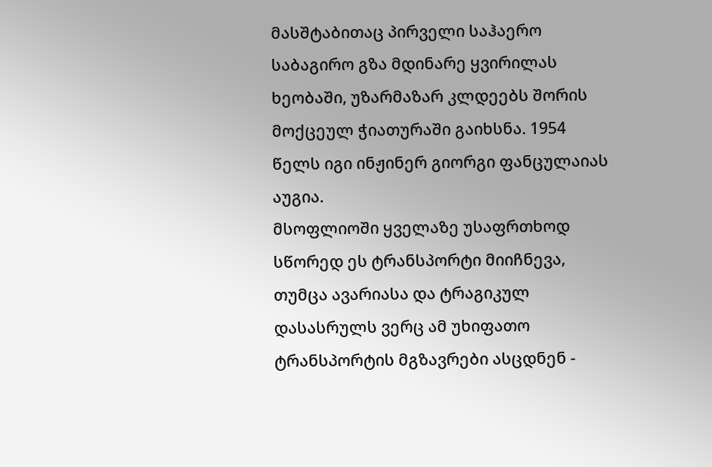მასშტაბითაც პირველი საჰაერო საბაგირო გზა მდინარე ყვირილას ხეობაში, უზარმაზარ კლდეებს შორის მოქცეულ ჭიათურაში გაიხსნა. 1954 წელს იგი ინჟინერ გიორგი ფანცულაიას აუგია.
მსოფლიოში ყველაზე უსაფრთხოდ სწორედ ეს ტრანსპორტი მიიჩნევა, თუმცა ავარიასა და ტრაგიკულ დასასრულს ვერც ამ უხიფათო ტრანსპორტის მგზავრები ასცდნენ -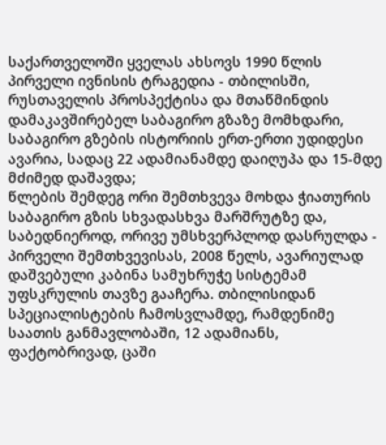საქართველოში ყველას ახსოვს 1990 წლის პირველი ივნისის ტრაგედია - თბილისში, რუსთაველის პროსპექტისა და მთაწმინდის დამაკავშირებელ საბაგირო გზაზე მომხდარი, საბაგირო გზების ისტორიის ერთ-ერთი უდიდესი ავარია, სადაც 22 ადამიანამდე დაიღუპა და 15-მდე მძიმედ დაშავდა;
წლების შემდეგ ორი შემთხვევა მოხდა ჭიათურის საბაგირო გზის სხვადასხვა მარშრუტზე და, საბედნიეროდ, ორივე უმსხვერპლოდ დასრულდა - პირველი შემთხვევისას, 2008 წელს, ავარიულად დაშვებული კაბინა სამუხრუჭე სისტემამ უფსკრულის თავზე გააჩერა. თბილისიდან სპეციალისტების ჩამოსვლამდე, რამდენიმე საათის განმავლობაში, 12 ადამიანს, ფაქტობრივად, ცაში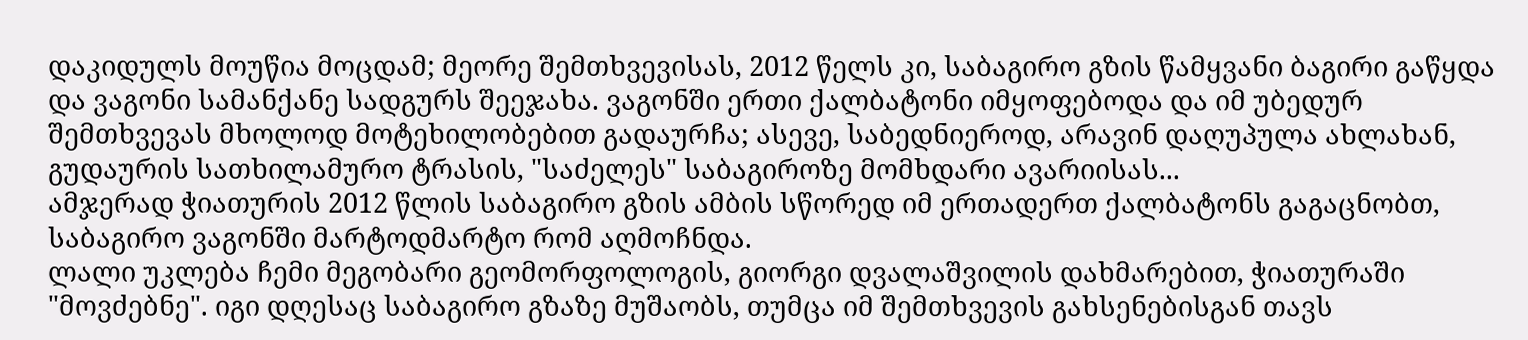დაკიდულს მოუწია მოცდამ; მეორე შემთხვევისას, 2012 წელს კი, საბაგირო გზის წამყვანი ბაგირი გაწყდა და ვაგონი სამანქანე სადგურს შეეჯახა. ვაგონში ერთი ქალბატონი იმყოფებოდა და იმ უბედურ შემთხვევას მხოლოდ მოტეხილობებით გადაურჩა; ასევე, საბედნიეროდ, არავინ დაღუპულა ახლახან, გუდაურის სათხილამურო ტრასის, "საძელეს" საბაგიროზე მომხდარი ავარიისას...
ამჯერად ჭიათურის 2012 წლის საბაგირო გზის ამბის სწორედ იმ ერთადერთ ქალბატონს გაგაცნობთ, საბაგირო ვაგონში მარტოდმარტო რომ აღმოჩნდა.
ლალი უკლება ჩემი მეგობარი გეომორფოლოგის, გიორგი დვალაშვილის დახმარებით, ჭიათურაში "მოვძებნე". იგი დღესაც საბაგირო გზაზე მუშაობს, თუმცა იმ შემთხვევის გახსენებისგან თავს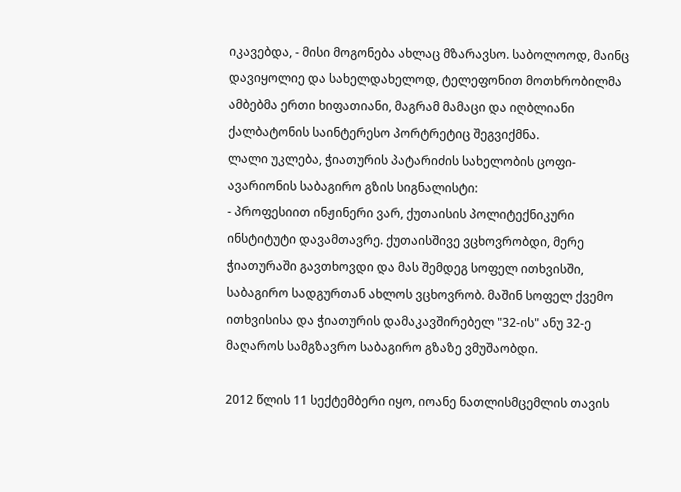იკავებდა, - მისი მოგონება ახლაც მზარავსო. საბოლოოდ, მაინც დავიყოლიე და სახელდახელოდ, ტელეფონით მოთხრობილმა ამბებმა ერთი ხიფათიანი, მაგრამ მამაცი და იღბლიანი ქალბატონის საინტერესო პორტრეტიც შეგვიქმნა.
ლალი უკლება, ჭიათურის პატარიძის სახელობის ცოფი-ავარიონის საბაგირო გზის სიგნალისტი:
- პროფესიით ინჟინერი ვარ, ქუთაისის პოლიტექნიკური ინსტიტუტი დავამთავრე. ქუთაისშივე ვცხოვრობდი, მერე ჭიათურაში გავთხოვდი და მას შემდეგ სოფელ ითხვისში, საბაგირო სადგურთან ახლოს ვცხოვრობ. მაშინ სოფელ ქვემო ითხვისისა და ჭიათურის დამაკავშირებელ "32-ის" ანუ 32-ე მაღაროს სამგზავრო საბაგირო გზაზე ვმუშაობდი.

2012 წლის 11 სექტემბერი იყო, იოანე ნათლისმცემლის თავის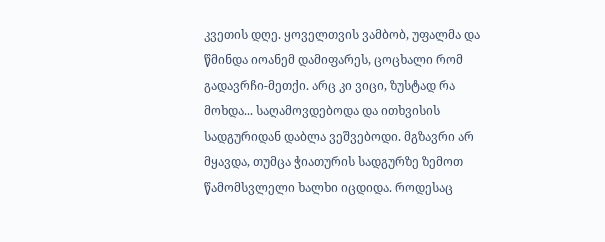კვეთის დღე. ყოველთვის ვამბობ, უფალმა და წმინდა იოანემ დამიფარეს, ცოცხალი რომ გადავრჩი-მეთქი. არც კი ვიცი, ზუსტად რა მოხდა... საღამოვდებოდა და ითხვისის სადგურიდან დაბლა ვეშვებოდი. მგზავრი არ მყავდა, თუმცა ჭიათურის სადგურზე ზემოთ წამომსვლელი ხალხი იცდიდა. როდესაც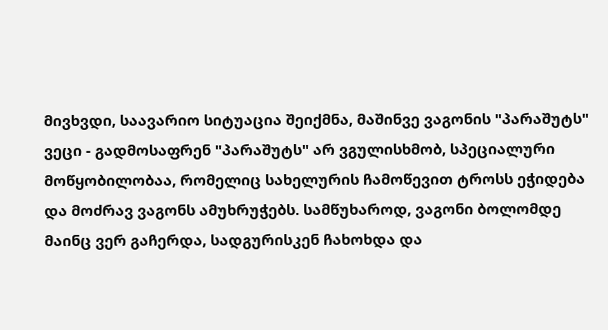მივხვდი, საავარიო სიტუაცია შეიქმნა, მაშინვე ვაგონის "პარაშუტს" ვეცი - გადმოსაფრენ "პარაშუტს" არ ვგულისხმობ, სპეციალური მოწყობილობაა, რომელიც სახელურის ჩამოწევით ტროსს ეჭიდება და მოძრავ ვაგონს ამუხრუჭებს. სამწუხაროდ, ვაგონი ბოლომდე მაინც ვერ გაჩერდა, სადგურისკენ ჩახოხდა და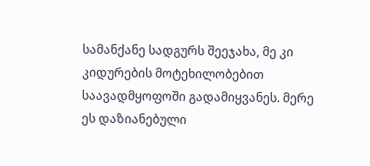სამანქანე სადგურს შეეჯახა, მე კი კიდურების მოტეხილობებით საავადმყოფოში გადამიყვანეს. მერე ეს დაზიანებული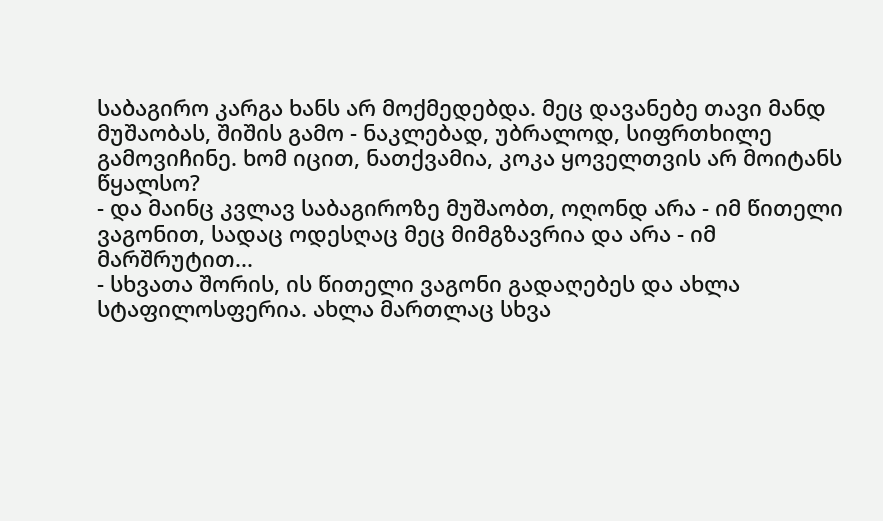საბაგირო კარგა ხანს არ მოქმედებდა. მეც დავანებე თავი მანდ მუშაობას, შიშის გამო - ნაკლებად, უბრალოდ, სიფრთხილე გამოვიჩინე. ხომ იცით, ნათქვამია, კოკა ყოველთვის არ მოიტანს წყალსო?
- და მაინც კვლავ საბაგიროზე მუშაობთ, ოღონდ არა - იმ წითელი ვაგონით, სადაც ოდესღაც მეც მიმგზავრია და არა - იმ მარშრუტით...
- სხვათა შორის, ის წითელი ვაგონი გადაღებეს და ახლა სტაფილოსფერია. ახლა მართლაც სხვა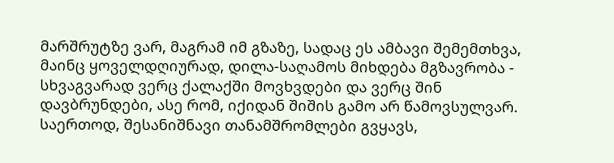მარშრუტზე ვარ, მაგრამ იმ გზაზე, სადაც ეს ამბავი შემემთხვა, მაინც ყოველდღიურად, დილა-საღამოს მიხდება მგზავრობა - სხვაგვარად ვერც ქალაქში მოვხვდები და ვერც შინ დავბრუნდები, ასე რომ, იქიდან შიშის გამო არ წამოვსულვარ.
საერთოდ, შესანიშნავი თანამშრომლები გვყავს,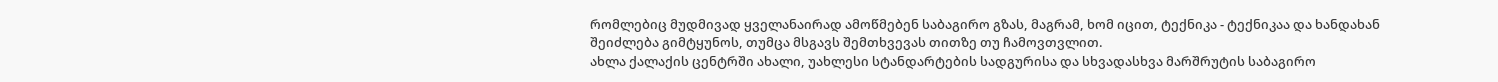რომლებიც მუდმივად ყველანაირად ამოწმებენ საბაგირო გზას, მაგრამ, ხომ იცით, ტექნიკა - ტექნიკაა და ხანდახან შეიძლება გიმტყუნოს, თუმცა მსგავს შემთხვევას თითზე თუ ჩამოვთვლით.
ახლა ქალაქის ცენტრში ახალი, უახლესი სტანდარტების სადგურისა და სხვადასხვა მარშრუტის საბაგირო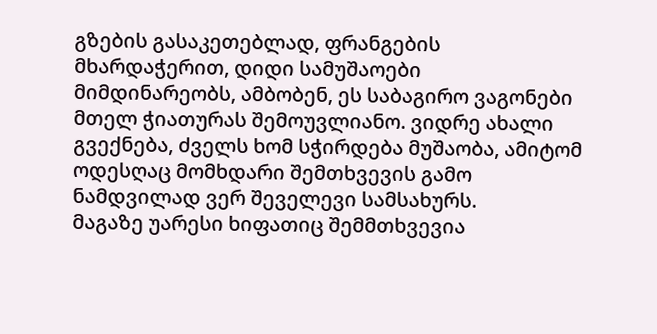გზების გასაკეთებლად, ფრანგების მხარდაჭერით, დიდი სამუშაოები მიმდინარეობს, ამბობენ, ეს საბაგირო ვაგონები მთელ ჭიათურას შემოუვლიანო. ვიდრე ახალი გვექნება, ძველს ხომ სჭირდება მუშაობა, ამიტომ ოდესღაც მომხდარი შემთხვევის გამო ნამდვილად ვერ შეველევი სამსახურს.
მაგაზე უარესი ხიფათიც შემმთხვევია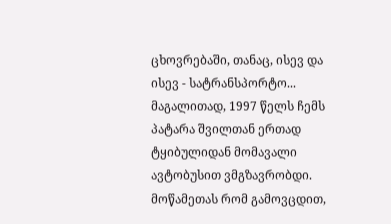ცხოვრებაში, თანაც, ისევ და ისევ - სატრანსპორტო... მაგალითად, 1997 წელს ჩემს პატარა შვილთან ერთად ტყიბულიდან მომავალი ავტობუსით ვმგზავრობდი. მოწამეთას რომ გამოვცდით,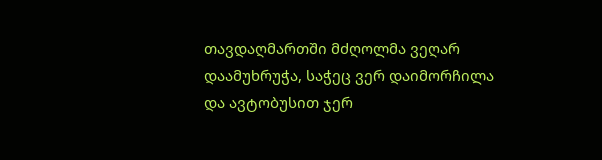თავდაღმართში მძღოლმა ვეღარ დაამუხრუჭა, საჭეც ვერ დაიმორჩილა და ავტობუსით ჯერ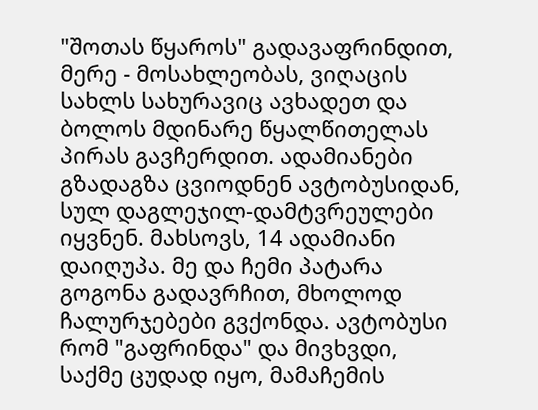"შოთას წყაროს" გადავაფრინდით, მერე - მოსახლეობას, ვიღაცის სახლს სახურავიც ავხადეთ და ბოლოს მდინარე წყალწითელას პირას გავჩერდით. ადამიანები გზადაგზა ცვიოდნენ ავტობუსიდან, სულ დაგლეჯილ-დამტვრეულები იყვნენ. მახსოვს, 14 ადამიანი დაიღუპა. მე და ჩემი პატარა გოგონა გადავრჩით, მხოლოდ ჩალურჯებები გვქონდა. ავტობუსი რომ "გაფრინდა" და მივხვდი, საქმე ცუდად იყო, მამაჩემის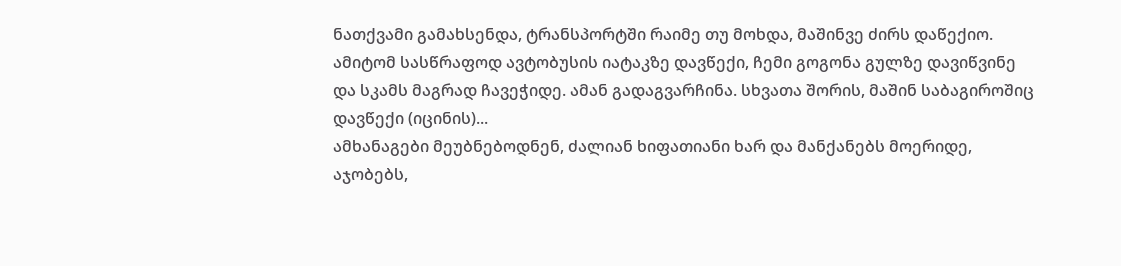ნათქვამი გამახსენდა, ტრანსპორტში რაიმე თუ მოხდა, მაშინვე ძირს დაწექიო. ამიტომ სასწრაფოდ ავტობუსის იატაკზე დავწექი, ჩემი გოგონა გულზე დავიწვინე და სკამს მაგრად ჩავეჭიდე. ამან გადაგვარჩინა. სხვათა შორის, მაშინ საბაგიროშიც დავწექი (იცინის)...
ამხანაგები მეუბნებოდნენ, ძალიან ხიფათიანი ხარ და მანქანებს მოერიდე, აჯობებს,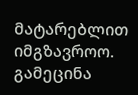მატარებლით იმგზავროო. გამეცინა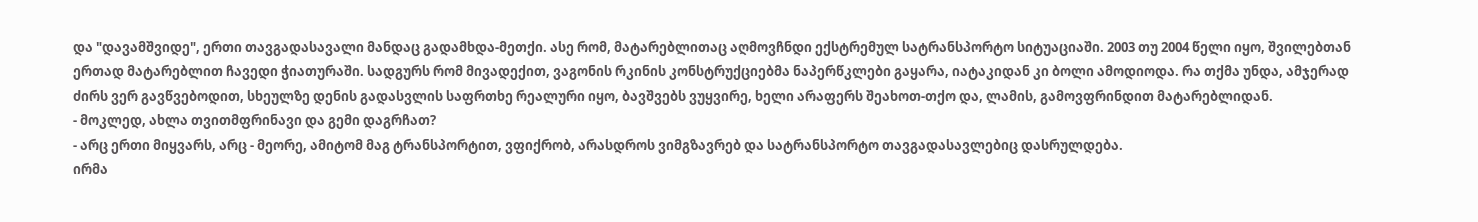და "დავამშვიდე", ერთი თავგადასავალი მანდაც გადამხდა-მეთქი. ასე რომ, მატარებლითაც აღმოვჩნდი ექსტრემულ სატრანსპორტო სიტუაციაში. 2003 თუ 2004 წელი იყო, შვილებთან ერთად მატარებლით ჩავედი ჭიათურაში. სადგურს რომ მივადექით, ვაგონის რკინის კონსტრუქციებმა ნაპერწკლები გაყარა, იატაკიდან კი ბოლი ამოდიოდა. რა თქმა უნდა, ამჯერად ძირს ვერ გავწვებოდით, სხეულზე დენის გადასვლის საფრთხე რეალური იყო, ბავშვებს ვუყვირე, ხელი არაფერს შეახოთ-თქო და, ლამის, გამოვფრინდით მატარებლიდან.
- მოკლედ, ახლა თვითმფრინავი და გემი დაგრჩათ?
- არც ერთი მიყვარს, არც - მეორე, ამიტომ მაგ ტრანსპორტით, ვფიქრობ, არასდროს ვიმგზავრებ და სატრანსპორტო თავგადასავლებიც დასრულდება.
ირმა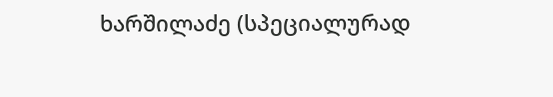ხარშილაძე (სპეციალურად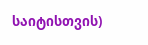საიტისთვის)